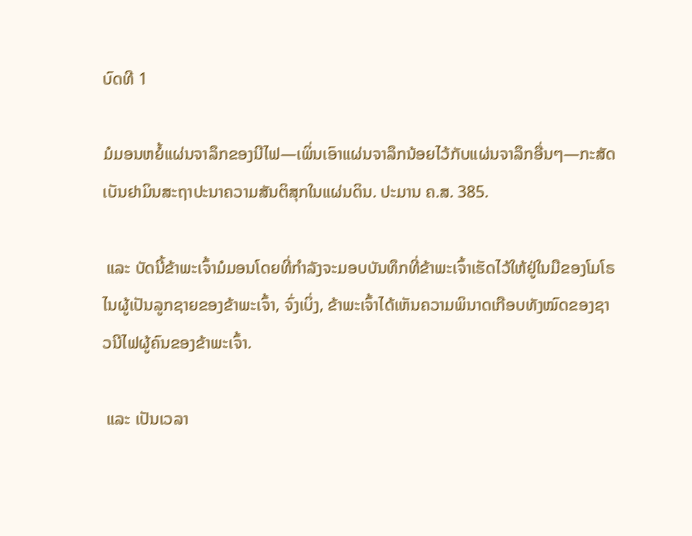ບົດທີ 1

ມໍມອນຫຍໍ້ແຜ່ນຈາລຶກຂອງນີໄຟ—ເພິ່ນເອົາແຜ່ນຈາລຶກນ້ອຍໄວ້ກັບແຜ່ນຈາລຶກອື່ນໆ—ກະສັດເບັນຢາມິນສະຖາປະນາຄວາມສັນຕິສຸກໃນແຜ່ນດິນ. ປະມານ ຄ.ສ. 385.

 ແລະ ບັດນີ້ຂ້າພະເຈົ້າມໍມອນໂດຍທີ່ກຳລັງຈະມອບບັນທຶກທີ່ຂ້າພະເຈົ້າເຮັດໄວ້ໃຫ້ຢູ່ໃນມືຂອງໂມໂຣໄນຜູ້ເປັນລູກຊາຍຂອງຂ້າພະເຈົ້າ, ຈົ່ງເບິ່ງ, ຂ້າພະເຈົ້າໄດ້ເຫັນຄວາມພິນາດເກືອບທັງໝົດຂອງຊາວນີໄຟຜູ້ຄົນຂອງຂ້າພະເຈົ້າ.

 ແລະ ເປັນເວລາ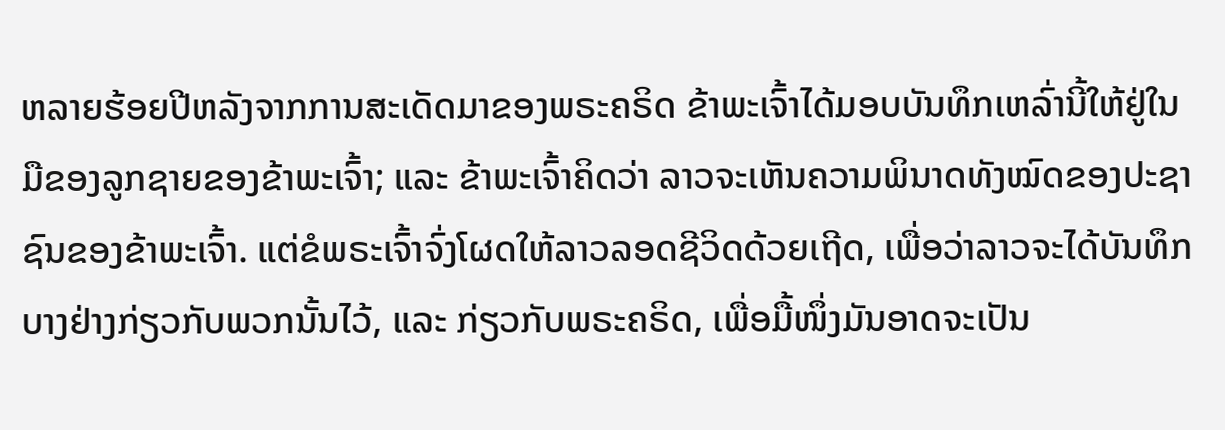ຫລາຍຮ້ອຍປີຫລັງຈາກການສະເດັດມາຂອງພຣະຄຣິດ ຂ້າພະເຈົ້າໄດ້ມອບບັນທຶກເຫລົ່ານີ້ໃຫ້ຢູ່ໃນມືຂອງລູກຊາຍຂອງຂ້າພະເຈົ້າ; ແລະ ຂ້າພະເຈົ້າຄິດວ່າ ລາວຈະເຫັນຄວາມພິນາດທັງໝົດຂອງປະຊາຊົນຂອງຂ້າພະເຈົ້າ. ແຕ່ຂໍພຣະເຈົ້າຈົ່ງໂຜດໃຫ້ລາວລອດຊີວິດດ້ວຍເຖີດ, ເພື່ອວ່າລາວຈະໄດ້ບັນທຶກບາງຢ່າງກ່ຽວກັບພວກນັ້ນໄວ້, ແລະ ກ່ຽວກັບພຣະຄຣິດ, ເພື່ອມື້ໜຶ່ງມັນອາດຈະເປັນ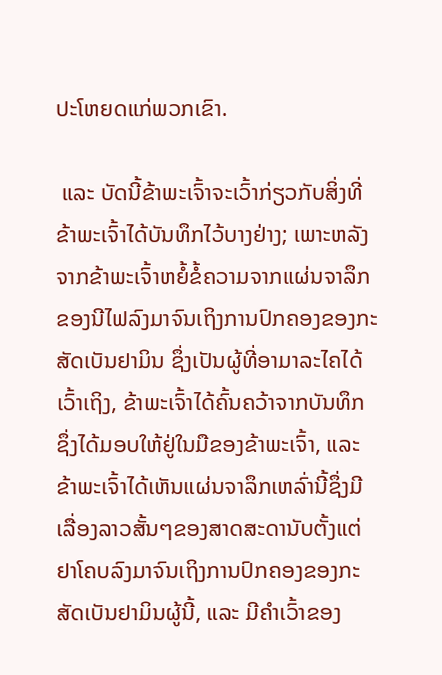ປະໂຫຍດແກ່ພວກເຂົາ.

 ແລະ ບັດນີ້ຂ້າພະເຈົ້າຈະເວົ້າກ່ຽວກັບສິ່ງທີ່ຂ້າພະເຈົ້າໄດ້ບັນທຶກໄວ້ບາງຢ່າງ; ເພາະຫລັງຈາກຂ້າພະເຈົ້າຫຍໍ້ຂໍ້ຄວາມຈາກແຜ່ນຈາລຶກຂອງນີໄຟລົງມາຈົນເຖິງການປົກຄອງຂອງກະສັດເບັນຢາມິນ ຊຶ່ງເປັນຜູ້ທີ່ອາມາລະໄຄໄດ້ເວົ້າເຖິງ, ຂ້າພະເຈົ້າໄດ້ຄົ້ນຄວ້າຈາກບັນທຶກຊຶ່ງໄດ້ມອບໃຫ້ຢູ່ໃນມືຂອງຂ້າພະເຈົ້າ, ແລະ ຂ້າພະເຈົ້າໄດ້ເຫັນແຜ່ນຈາລຶກເຫລົ່ານີ້ຊຶ່ງມີເລື່ອງລາວສັ້ນໆຂອງສາດສະດານັບຕັ້ງແຕ່ຢາໂຄບລົງມາຈົນເຖິງການປົກຄອງຂອງກະສັດເບັນຢາມິນຜູ້ນີ້, ແລະ ມີຄຳເວົ້າຂອງ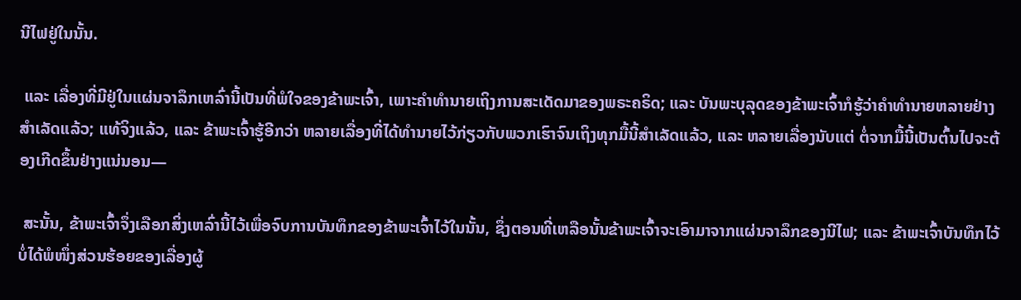ນີໄຟຢູ່ໃນນັ້ນ.

 ແລະ ເລື່ອງທີ່ມີຢູ່ໃນແຜ່ນຈາລຶກເຫລົ່ານີ້ເປັນທີ່ພໍໃຈຂອງຂ້າພະເຈົ້າ, ເພາະຄຳທຳນາຍເຖິງການສະເດັດມາຂອງພຣະຄຣິດ; ແລະ ບັນພະບຸລຸດຂອງຂ້າພະເຈົ້າກໍຮູ້ວ່າຄຳທຳນາຍຫລາຍຢ່າງສຳເລັດແລ້ວ; ແທ້ຈິງແລ້ວ, ແລະ ຂ້າພະເຈົ້າຮູ້ອີກວ່າ ຫລາຍເລື່ອງທີ່ໄດ້ທຳນາຍໄວ້ກ່ຽວກັບພວກເຮົາຈົນເຖິງທຸກມື້ນີ້ສຳເລັດແລ້ວ, ແລະ ຫລາຍເລື່ອງນັບແຕ່ ຕໍ່ຈາກມື້ນີ້ເປັນຕົ້ນໄປຈະຕ້ອງເກີດຂຶ້ນຢ່າງແນ່ນອນ—

 ສະນັ້ນ, ຂ້າພະເຈົ້າຈຶ່ງເລືອກສິ່ງເຫລົ່ານີ້ໄວ້ເພື່ອຈົບການບັນທຶກຂອງຂ້າພະເຈົ້າໄວ້ໃນນັ້ນ, ຊຶ່ງຕອນທີ່ເຫລືອນັ້ນຂ້າພະເຈົ້າຈະເອົາມາຈາກແຜ່ນຈາລຶກຂອງນີໄຟ; ແລະ ຂ້າພະເຈົ້າບັນທຶກໄວ້ບໍ່ໄດ້ພໍໜຶ່ງສ່ວນຮ້ອຍຂອງເລື່ອງຜູ້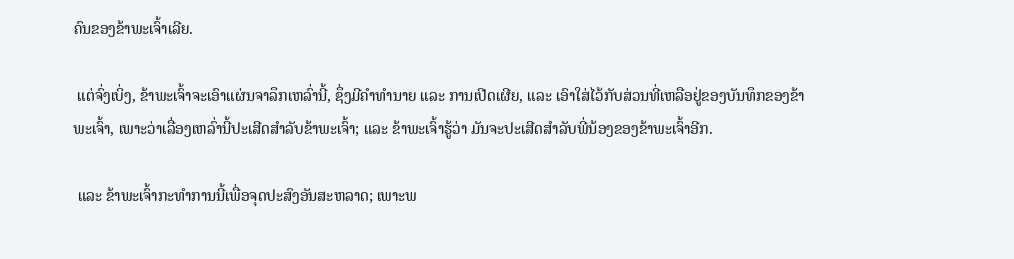ຄົນຂອງຂ້າພະເຈົ້າເລີຍ.

 ແຕ່ຈົ່ງເບິ່ງ, ຂ້າພະເຈົ້າຈະເອົາແຜ່ນຈາລຶກເຫລົ່ານີ້, ຊຶ່ງມີຄຳທຳນາຍ ແລະ ການເປີດເຜີຍ, ແລະ ເອົາໃສ່ໄວ້ກັບສ່ວນທີ່ເຫລືອຢູ່ຂອງບັນທຶກຂອງຂ້າພະເຈົ້າ, ເພາະວ່າເລື່ອງເຫລົ່ານີ້ປະເສີດສຳລັບຂ້າພະເຈົ້າ; ແລະ ຂ້າພະເຈົ້າຮູ້ວ່າ ມັນຈະປະເສີດສຳລັບພີ່ນ້ອງຂອງຂ້າພະເຈົ້າອີກ.

 ແລະ ຂ້າພະເຈົ້າກະທຳການນີ້ເພື່ອຈຸດປະສົງອັນສະຫລາດ; ເພາະພ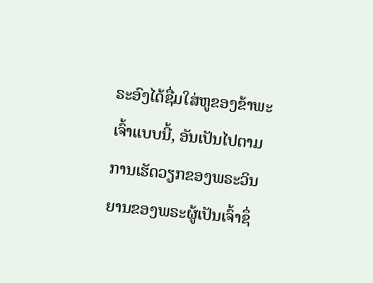ຣະອົງໄດ້ຊື່ມໃສ່ຫູຂອງຂ້າພະເຈົ້າແບບນີ້, ອັນເປັນໄປຕາມການເຮັດວຽກຂອງພຣະວິນຍານຂອງພຣະຜູ້ເປັນເຈົ້າຊຶ່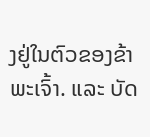ງຢູ່ໃນຕົວຂອງຂ້າພະເຈົ້າ. ແລະ ບັດ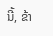ນີ້, ຂ້າ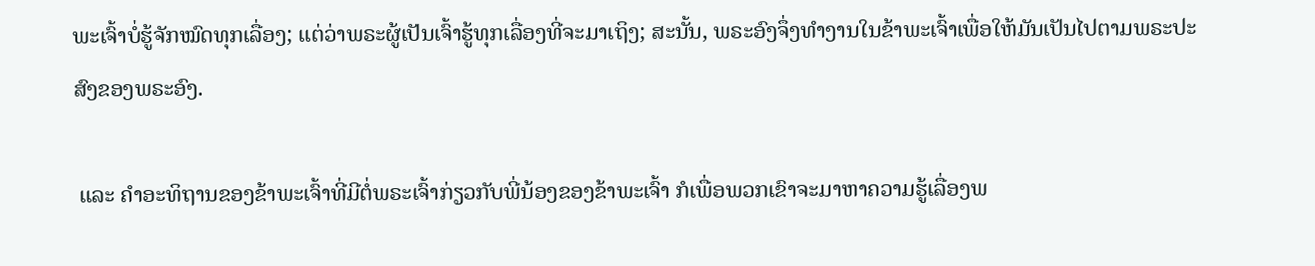ພະເຈົ້າບໍ່ຮູ້ຈັກໝົດທຸກເລື່ອງ; ແຕ່ວ່າພຣະຜູ້ເປັນເຈົ້າຮູ້ທຸກເລື່ອງທີ່ຈະມາເຖິງ; ສະນັ້ນ, ພຣະອົງຈຶ່ງທຳງານໃນຂ້າພະເຈົ້າເພື່ອໃຫ້ມັນເປັນໄປຕາມພຣະປະສົງຂອງພຣະອົງ.

 ແລະ ຄຳອະທິຖານຂອງຂ້າພະເຈົ້າທີ່ມີຕໍ່ພຣະເຈົ້າກ່ຽວກັບພີ່ນ້ອງຂອງຂ້າພະເຈົ້າ ກໍເພື່ອພວກເຂົາຈະມາຫາຄວາມຮູ້ເລື່ອງພ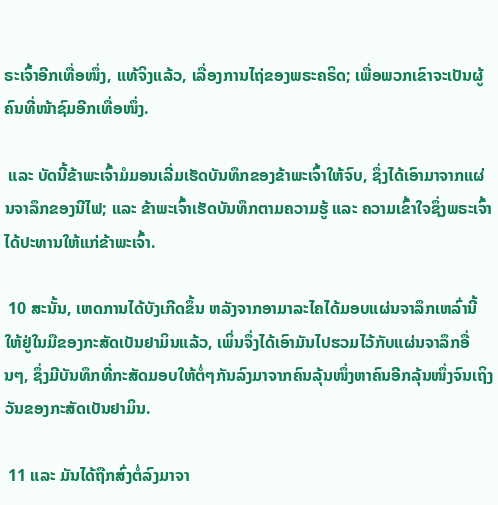ຣະເຈົ້າອີກເທື່ອໜຶ່ງ, ແທ້ຈິງແລ້ວ, ເລື່ອງການໄຖ່ຂອງພຣະຄຣິດ; ເພື່ອພວກເຂົາຈະເປັນຜູ້ຄົນທີ່ໜ້າຊົມອີກເທື່ອໜຶ່ງ.

 ແລະ ບັດນີ້ຂ້າພະເຈົ້າມໍມອນເລີ່ມເຮັດບັນທຶກຂອງຂ້າພະເຈົ້າໃຫ້ຈົບ, ຊຶ່ງໄດ້ເອົາມາຈາກແຜ່ນຈາລຶກຂອງນີໄຟ; ແລະ ຂ້າພະເຈົ້າເຮັດບັນທຶກຕາມຄວາມຮູ້ ແລະ ຄວາມເຂົ້າໃຈຊຶ່ງພຣະເຈົ້າໄດ້ປະທານໃຫ້ແກ່ຂ້າພະເຈົ້າ.

 10 ສະນັ້ນ, ເຫດການໄດ້ບັງເກີດຂຶ້ນ ຫລັງຈາກອາມາລະໄຄໄດ້ມອບແຜ່ນຈາລຶກເຫລົ່ານີ້ໃຫ້ຢູ່ໃນມືຂອງກະສັດເບັນຢາມິນແລ້ວ, ເພິ່ນຈຶ່ງໄດ້ເອົາມັນໄປຮວມໄວ້ກັບແຜ່ນຈາລຶກອື່ນໆ, ຊຶ່ງມີບັນທຶກທີ່ກະສັດມອບໃຫ້ຕໍ່ໆກັນລົງມາຈາກຄົນລຸ້ນໜຶ່ງຫາຄົນອີກລຸ້ນໜຶ່ງຈົນເຖິງວັນຂອງກະສັດເບັນຢາມິນ.

 11 ແລະ ມັນໄດ້ຖືກສົ່ງຕໍ່ລົງມາຈາ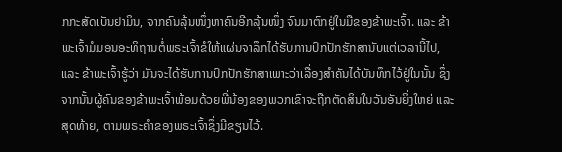ກກະສັດເບັນຢາມິນ, ຈາກຄົນລຸ້ນໜຶ່ງຫາຄົນອີກລຸ້ນໜຶ່ງ ຈົນມາຕົກຢູ່ໃນມືຂອງຂ້າພະເຈົ້າ. ແລະ ຂ້າພະເຈົ້າມໍມອນອະທິຖານຕໍ່ພຣະເຈົ້າຂໍໃຫ້ແຜ່ນຈາລຶກໄດ້ຮັບການປົກປັກຮັກສານັບແຕ່ເວລານີ້ໄປ, ແລະ ຂ້າພະເຈົ້າຮູ້ວ່າ ມັນຈະໄດ້ຮັບການປົກປັກຮັກສາເພາະວ່າເລື່ອງສຳຄັນໄດ້ບັນທຶກໄວ້ຢູ່ໃນນັ້ນ ຊຶ່ງຈາກນັ້ນຜູ້ຄົນຂອງຂ້າພະເຈົ້າພ້ອມດ້ວຍພີ່ນ້ອງຂອງພວກເຂົາຈະຖືກຕັດສິນໃນວັນອັນຍິ່ງໃຫຍ່ ແລະ ສຸດທ້າຍ, ຕາມພຣະຄຳຂອງພຣະເຈົ້າຊຶ່ງມີຂຽນໄວ້.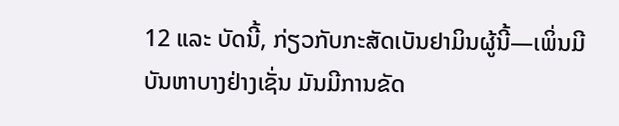12 ແລະ ບັດນີ້, ກ່ຽວກັບກະສັດເບັນຢາມິນຜູ້ນີ້—ເພິ່ນມີບັນຫາບາງຢ່າງເຊັ່ນ ມັນມີການຂັດ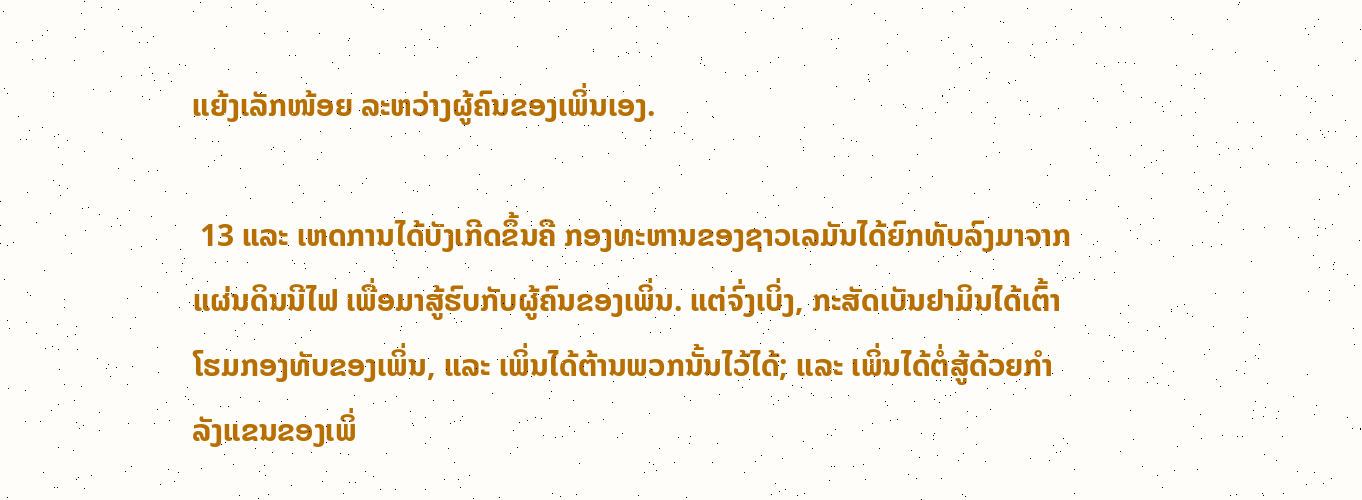ແຍ້ງເລັກໜ້ອຍ ລະຫວ່າງຜູ້ຄົນຂອງເພິ່ນເອງ.

 13 ແລະ ເຫດການໄດ້ບັງເກີດຂຶ້ນຄື ກອງທະຫານຂອງຊາວເລມັນໄດ້ຍົກທັບລົງມາຈາກແຜ່ນດິນນີໄຟ ເພື່ອມາສູ້ຮົບກັບຜູ້ຄົນຂອງເພິ່ນ. ແຕ່ຈົ່ງເບິ່ງ, ກະສັດເບັນຢາມິນໄດ້ເຕົ້າໂຮມກອງທັບຂອງເພິ່ນ, ແລະ ເພິ່ນໄດ້ຕ້ານພວກນັ້ນໄວ້ໄດ້; ແລະ ເພິ່ນໄດ້ຕໍ່ສູ້ດ້ວຍກຳລັງແຂນຂອງເພິ່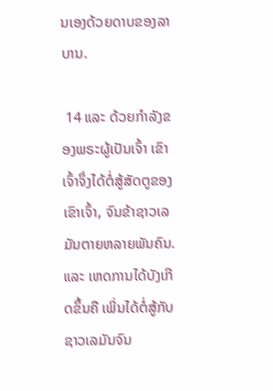ນເອງດ້ວຍດາບຂອງລາບານ.

 14 ແລະ ດ້ວຍກຳລັງຂອງພຣະຜູ້ເປັນເຈົ້າ ເຂົາເຈົ້າຈຶ່ງໄດ້ຕໍ່ສູ້ສັດຕູຂອງເຂົາເຈົ້າ, ຈົນຂ້າຊາວເລມັນຕາຍຫລາຍພັນຄົນ. ແລະ ເຫດການໄດ້ບັງເກີດຂຶ້ນຄື ເພິ່ນໄດ້ຕໍ່ສູ້ກັບຊາວເລມັນຈົນ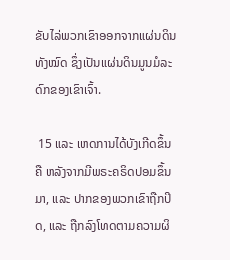ຂັບໄລ່ພວກເຂົາອອກຈາກແຜ່ນດິນທັງໝົດ ຊຶ່ງເປັນແຜ່ນດິນມູນມໍລະດົກຂອງເຂົາເຈົ້າ.

 15 ແລະ ເຫດການໄດ້ບັງເກີດຂຶ້ນຄື ຫລັງຈາກມີພຣະຄຣິດປອມຂຶ້ນມາ, ແລະ ປາກຂອງພວກເຂົາຖືກປິດ, ແລະ ຖືກລົງໂທດຕາມຄວາມຜິ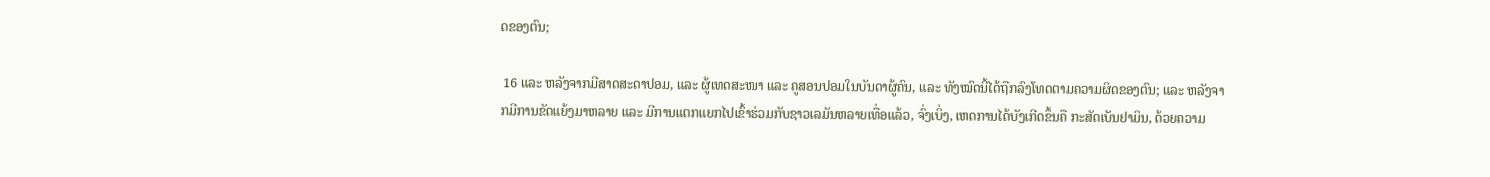ດຂອງຕົນ;

 16 ແລະ ຫລັງຈາກມີສາດສະດາປອມ, ແລະ ຜູ້ເທດສະໜາ ແລະ ຄູສອນປອມໃນບັນດາຜູ້ຄົນ, ແລະ ທັງໝົດນີ້ໄດ້ຖືກລົງໂທດຕາມຄວາມຜິດຂອງຕົນ; ແລະ ຫລັງຈາກມີການຂັດແຍ້ງມາຫລາຍ ແລະ ມີການແຕກແຍກໄປເຂົ້າຮ່ວມກັບຊາວເລມັນຫລາຍເທື່ອແລ້ວ, ຈົ່ງເບິ່ງ, ເຫດການໄດ້ບັງເກີດຂຶ້ນຄື ກະສັດເບັນຢາມິນ, ດ້ວຍຄວາມ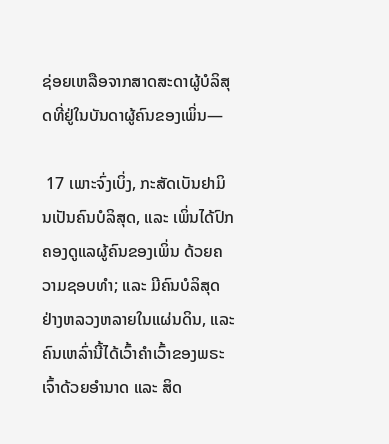ຊ່ອຍເຫລືອຈາກສາດສະດາຜູ້ບໍລິສຸດທີ່ຢູ່ໃນບັນດາຜູ້ຄົນຂອງເພິ່ນ—

 17 ເພາະຈົ່ງເບິ່ງ, ກະສັດເບັນຢາມິນເປັນຄົນບໍລິສຸດ, ແລະ ເພິ່ນໄດ້ປົກຄອງດູແລຜູ້ຄົນຂອງເພິ່ນ ດ້ວຍຄວາມຊອບທຳ; ແລະ ມີຄົນບໍລິສຸດຢ່າງຫລວງຫລາຍໃນແຜ່ນດິນ, ແລະ ຄົນເຫລົ່ານີ້ໄດ້ເວົ້າຄຳເວົ້າຂອງພຣະເຈົ້າດ້ວຍອຳນາດ ແລະ ສິດ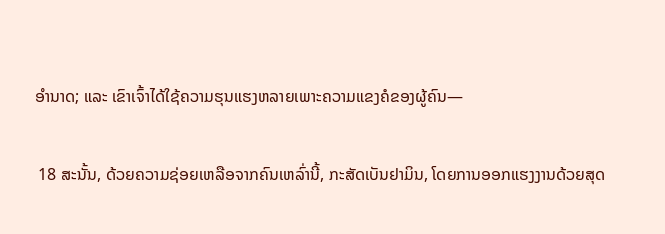ອຳນາດ; ແລະ ເຂົາເຈົ້າໄດ້ໃຊ້ຄວາມຮຸນແຮງຫລາຍເພາະຄວາມແຂງຄໍຂອງຜູ້ຄົນ—

 18 ສະນັ້ນ, ດ້ວຍຄວາມຊ່ອຍເຫລືອຈາກຄົນເຫລົ່ານີ້, ກະສັດເບັນຢາມິນ, ໂດຍການອອກແຮງງານດ້ວຍສຸດ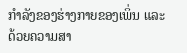ກຳລັງຂອງຮ່າງກາຍຂອງເພິ່ນ ແລະ ດ້ວຍຄວາມສາ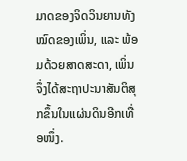ມາດຂອງຈິດວິນຍານທັງໝົດຂອງເພິ່ນ, ແລະ ພ້ອມດ້ວຍສາດສະດາ, ເພິ່ນຈຶ່ງໄດ້ສະຖາປະນາສັນຕິສຸກຂຶ້ນໃນແຜ່ນດິນອີກເທື່ອໜຶ່ງ.